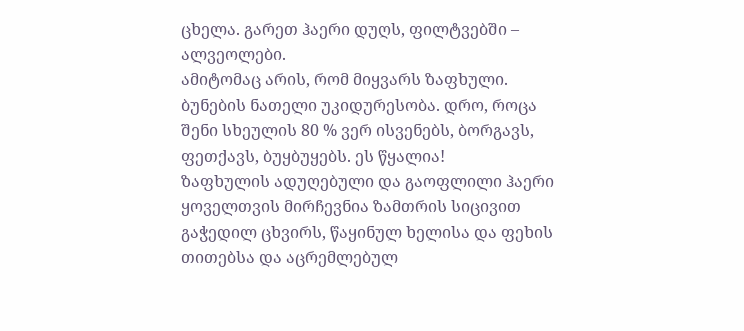ცხელა. გარეთ ჰაერი დუღს, ფილტვებში – ალვეოლები.
ამიტომაც არის, რომ მიყვარს ზაფხული. ბუნების ნათელი უკიდურესობა. დრო, როცა შენი სხეულის 80 % ვერ ისვენებს, ბორგავს, ფეთქავს, ბუყბუყებს. ეს წყალია!
ზაფხულის ადუღებული და გაოფლილი ჰაერი ყოველთვის მირჩევნია ზამთრის სიცივით გაჭედილ ცხვირს, წაყინულ ხელისა და ფეხის თითებსა და აცრემლებულ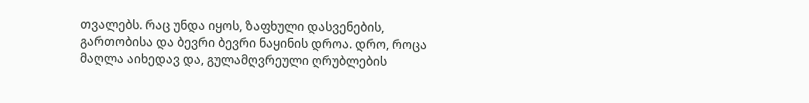თვალებს. რაც უნდა იყოს, ზაფხული დასვენების, გართობისა და ბევრი ბევრი ნაყინის დროა. დრო, როცა მაღლა აიხედავ და, გულამღვრეული ღრუბლების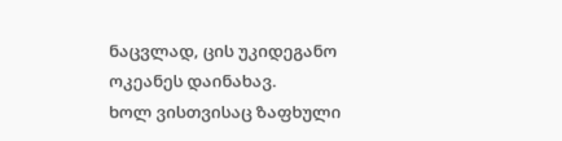ნაცვლად, ცის უკიდეგანო ოკეანეს დაინახავ.
ხოლ ვისთვისაც ზაფხული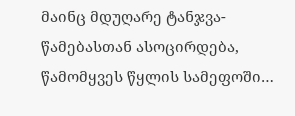მაინც მდუღარე ტანჯვა-წამებასთან ასოცირდება, წამომყვეს წყლის სამეფოში…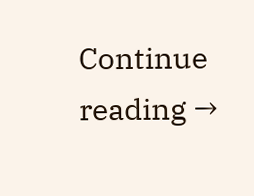Continue reading →